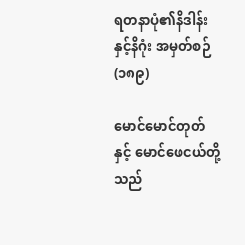ရတနာပုံ၏နိဒါန်းနှင့်နိဂုံး အမှတ်စဉ်(၁၈၉)

မောင်မောင်တုတ်နှင့် မောင်ဖေငယ်တို့သည်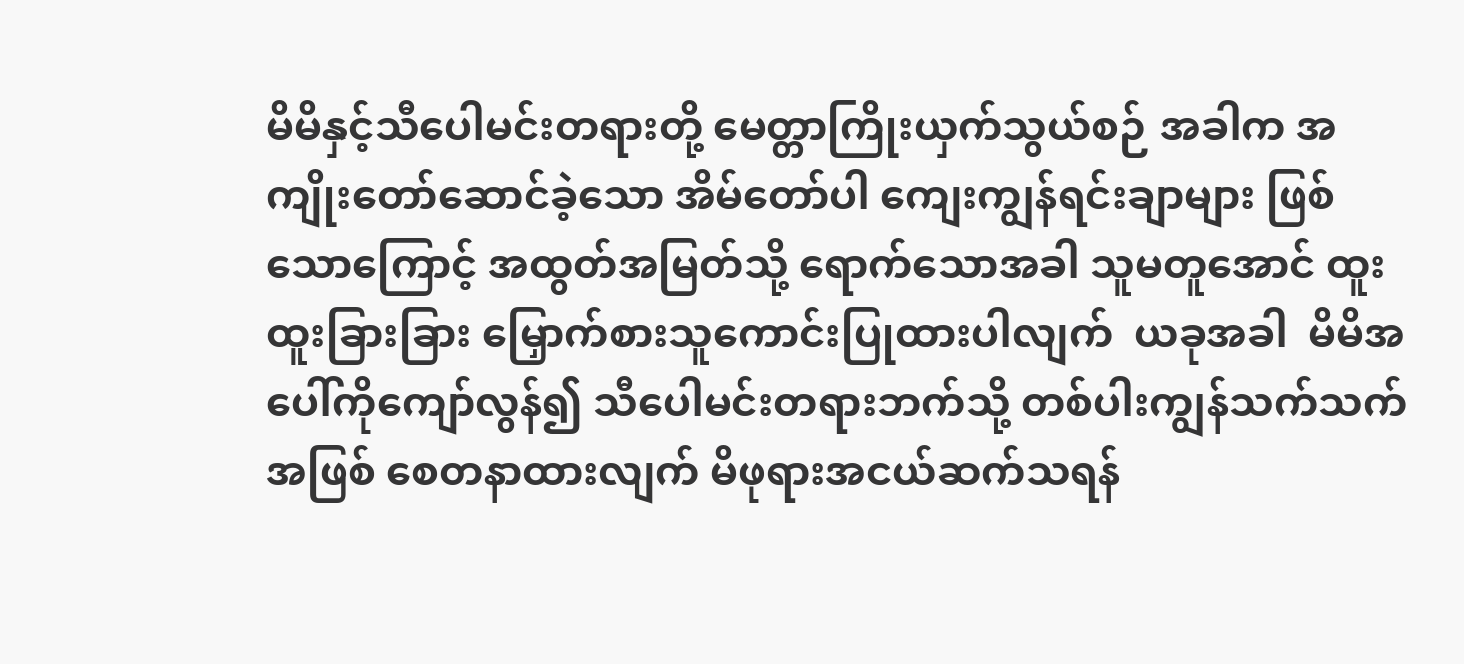မိမိနှင့်သီပေါမင်းတရားတို့ မေတ္တာကြိုးယှက်သွယ်စဉ် အခါက အကျိုးတော်ဆောင်ခဲ့သော အိမ်တော်ပါ ကျေးကျွန်ရင်းချာများ ဖြစ်သောကြောင့် အထွတ်အမြတ်သို့ ရောက်သောအခါ သူမတူအောင် ထူးထူးခြားခြား မြှောက်စားသူကောင်းပြုထားပါလျက်  ယခုအခါ  မိမိအပေါ်ကိုကျော်လွန်၍ သီပေါမင်းတရားဘက်သို့ တစ်ပါးကျွန်သက်သက်အဖြစ် စေတနာထားလျက် မိဖုရားအငယ်ဆက်သရန်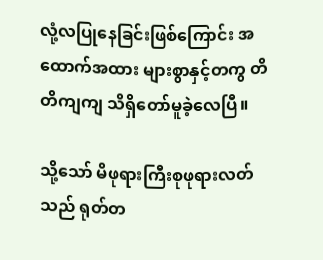လုံ့လပြုနေခြင်းဖြစ်ကြောင်း အထောက်အထား များစွာနှင့်တကွ တိတိကျကျ သိရှိတော်မူခဲ့လေပြီ။

သို့သော် မိဖုရားကြီးစုဖုရားလတ်သည် ရုတ်တ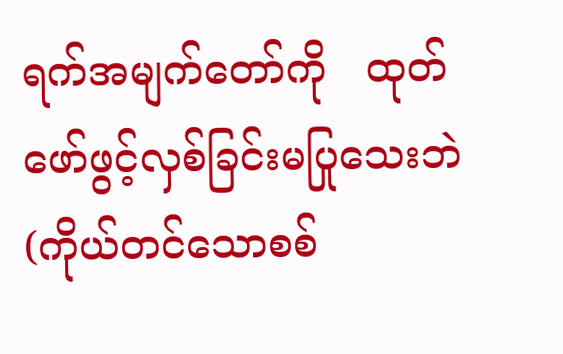ရက်အမျက်တော်ကို   ထုတ်ဖော်ဖွင့်လှစ်ခြင်းမပြုသေးဘဲ (ကိုယ်တင်သောစစ်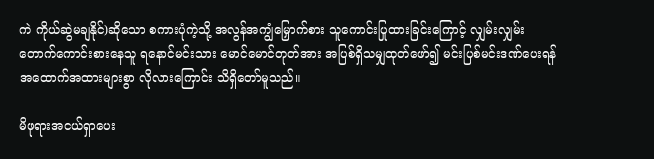ကဲ ကိုယ်ဆွဲမချနိုင်)ဆိုသော စကားပုံကဲ့သို့ အလွန်အကျွံမြှောက်စား သူကောင်းပြုထားခြင်းကြောင့် လျှမ်းလျှမ်းတောက်ကောင်းစားနေသူ ရနောင်မင်းသား မောင်မောင်တုတ်အား အပြစ်ရှိသမျှထုတ်ဖော်၍ မင်းပြစ်မင်းဒဏ်ပေးရန် အထောက်အထားများစွာ လိုလားကြောင်း သိရှိတော်မူသည်။

မိဖုရားအငယ်ရှာပေး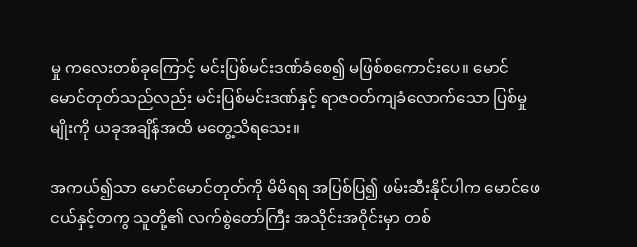မှု ကလေးတစ်ခုကြောင့် မင်းပြစ်မင်းဒဏ်ခံစေ၍ မဖြစ်စကောင်းပေ။ မောင်မောင်တုတ်သည်လည်း မင်းပြစ်မင်းဒဏ်နှင့် ရာဇဝတ်ကျခံလောက်သော ပြစ်မှုမျိုးကို ယခုအချိန်အထိ မတွေ့သိရသေး။

အကယ်၍သာ မောင်မောင်တုတ်ကို မိမိရရ အပြစ်ပြ၍ ဖမ်းဆီးနိုင်ပါက မောင်ဖေငယ်နှင့်တကွ သူတို့၏ လက်စွဲတော်ကြီး အသိုင်းအဝိုင်းမှာ တစ်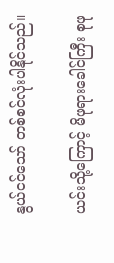နွယ်ငင်သော် တစ်စင်လုံးပါနိုင်သည်။

ယင်းသို့ကြောင့် မိဖုရားခေါင်ကြီး စုဖု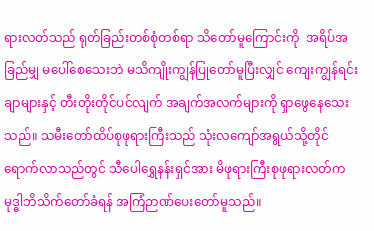ရားလတ်သည် ရုတ်ခြည်းတစ်စုံတစ်ရာ သိတော်မူကြောင်းကို  အရိပ်အခြည်မျှ မပေါ်စေသေးဘဲ မသိကျိုးကျွန်ပြုတော်မူပြီးလျှင် ကျေးကျွန်ရင်းချာများနှင့် တီးတိုးတိုင်ပင်လျက် အချက်အလက်များကို ရှာဖွေနေသေးသည်။ သမီးတော်ထိပ်စုဖုရားကြီးသည် သုံးလကျော်အရွယ်သို့တိုင် ရောက်လာသည်တွင် သီပေါရွှေနန်းရှင်အား မိဖုရားကြီးစုဖုရားလတ်က မုဒ္ဓါဘိသိက်တော်ခံရန် အကြံဉာဏ်ပေးတော်မူသည်။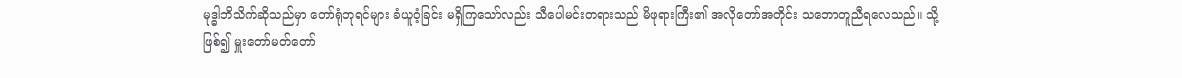မုဒ္ဓါဘိသိက်ဆိုသည်မှာ တော်ရုံဘုရင်များ ခံယူဝံ့ခြင်း မရှိကြသော်လည်း သီပေါမင်းတရားသည် မိဖုရားကြီး၏ အလိုတော်အတိုင်း သဘောတူညီရလေသည်။ သို့ဖြစ်၍ မှူးတော်မတ်တော်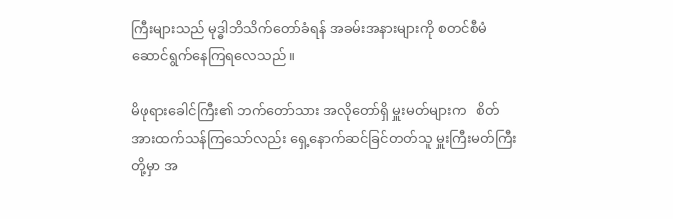ကြီးများသည် မုဒ္ဓါဘိသိက်တော်ခံရန် အခမ်းအနားများကို စတင်စီမံဆောင်ရွက်နေကြရလေသည်။

မိဖုရားခေါင်ကြီး၏ ဘက်တော်သား အလိုတော်ရှိ မှူးမတ်များက   စိတ်အားထက်သန်ကြသော်လည်း ရှေ့နောက်ဆင်ခြင်တတ်သူ မှူးကြီးမတ်ကြီးတို့မှာ အ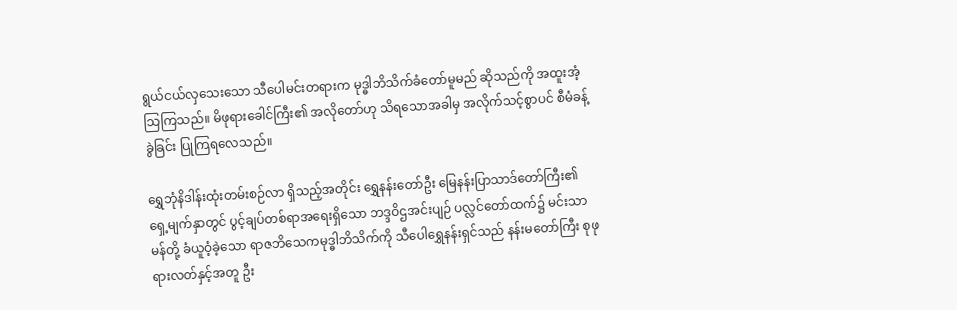ရွယ်ငယ်လှသေးသော သီပေါမင်းတရားက မုဒ္ဓါဘိသိက်ခံတော်မူမည် ဆိုသည်ကို အထူးအံ့သြကြသည်။ မိဖုရားခေါင်ကြီး၏ အလိုတော်ဟု သိရသောအခါမှ အလိုက်သင့်စွာပင် စီမံခန့်ခွဲခြင်း ပြုကြရလေသည်။

ရွှေဘုံနိဒါန်းထုံးတမ်းစဉ်လာ ရှိသည့်အတိုင်း ရွှေနန်းတော်ဦး မြေနန်းပြာသာဒ်တော်ကြီး၏ ရှေ့မျက်နှာတွင် ပွင့်ချပ်တစ်ရာအရေးရှိသော ဘဒ္ဒဝိဌအင်းပျဉ် ပလ္လင်တော်ထက်၌ မင်းသာမန်တို့ ခံယူဝံ့ခဲ့သော ရာဇဘိသေကမုဒ္ဓါဘိသိက်ကို သီပေါရွှေနန်းရှင်သည် နန်းမတော်ကြီး စုဖုရားလတ်နှင့်အတူ ဦး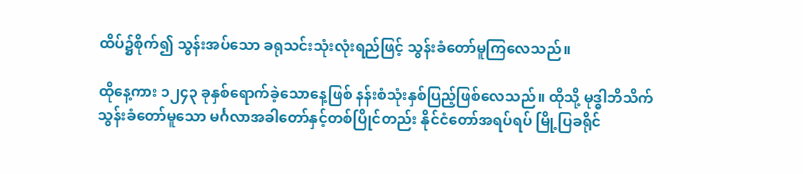ထိပ်၌စိုက်၍ သွန်းအပ်သော ခရုသင်းသုံးလုံးရည်ဖြင့် သွန်းခံတော်မူကြလေသည်။

ထိုနေ့ကား ၁၂၄၃ ခုနှစ်ရောက်ခဲ့သောနေ့ဖြစ် နန်းစံသုံးနှစ်ပြည့်ဖြစ်လေသည်။ ထိုသို့ မုဒ္ဓါဘိသိက် သွန်းခံတော်မူသော မင်္ဂလာအခါတော်နှင့်တစ်ပြိုင်တည်း နိုင်ငံတော်အရပ်ရပ် မြို့ပြခရိုင်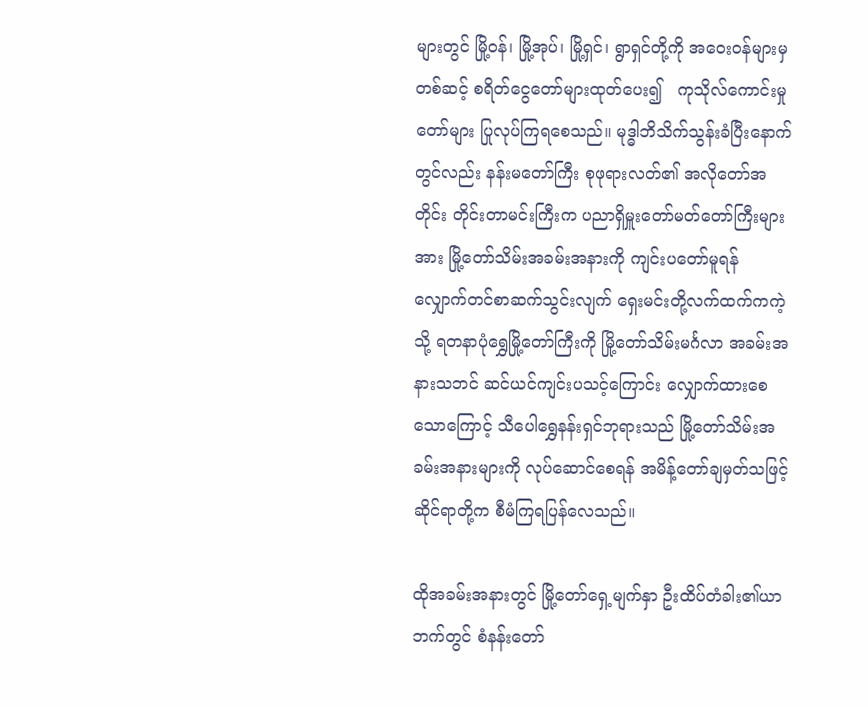များတွင် မြို့ဝန်၊ မြို့အုပ်၊ မြို့ရှင်၊ ရွာရှင်တို့ကို အဝေး၀န်များမှတစ်ဆင့် စရိတ်ငွေတော်များထုတ်ပေး၍   ကုသိုလ်ကောင်းမှုတော်များ ပြုလုပ်ကြရစေသည်။ မုဒ္ဓါဘိသိက်သွန်းခံပြီးနောက်တွင်လည်း နန်းမတော်ကြီး စုဖုရားလတ်၏ အလိုတော်အတိုင်း တိုင်းတာမင်းကြီးက ပညာရှိမှူးတော်မတ်တော်ကြီးများအား မြို့တော်သိမ်းအခမ်းအနားကို ကျင်းပတော်မူရန် လျှောက်တင်စာဆက်သွင်းလျက် ရှေးမင်းတို့လက်ထက်ကကဲ့သို့ ရတနာပုံရွှေမြို့တော်ကြီးကို မြို့တော်သိမ်းမင်္ဂလာ အခမ်းအနားသဘင် ဆင်ယင်ကျင်းပသင့်ကြောင်း လျှောက်ထားစေသောကြောင့် သီပေါရွှေနန်းရှင်ဘုရားသည် မြို့တော်သိမ်းအခမ်းအနားများကို လုပ်ဆောင်စေရန် အမိန့်တော်ချမှတ်သဖြင့် ဆိုင်ရာတို့က စီမံကြရပြန်လေသည်။

ထိုအခမ်းအနားတွင် မြို့တော်ရှေ့မျက်နှာ ဦးထိပ်တံခါး၏ယာဘက်တွင် စံနန်းတော်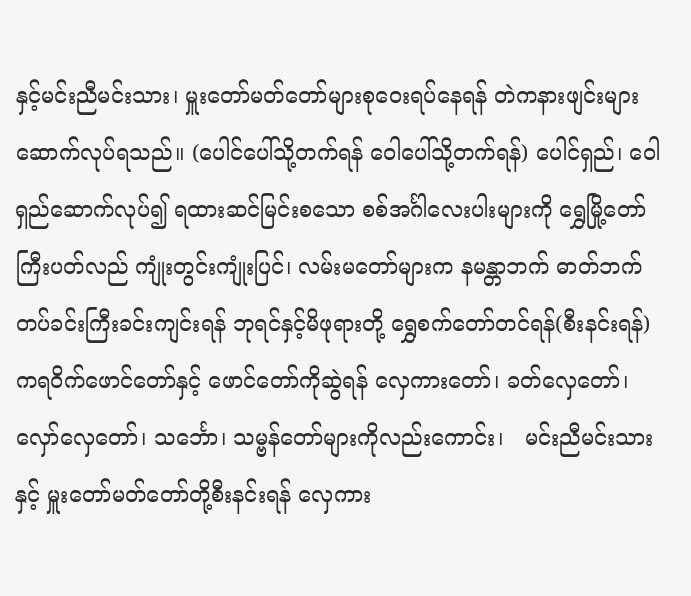နှင့်မင်းညီမင်းသား၊ မှူးတော်မတ်တော်များစုဝေးရပ်နေရန် တဲကနားဖျင်းများ ဆောက်လုပ်ရသည်။ (ပေါင်ပေါ်သို့တက်ရန် ဝေါပေါ်သို့တက်ရန်) ပေါင်ရှည်၊ ဝေါရှည်ဆောက်လုပ်၍ ရထားဆင်မြင်းစသော စစ်အင်္ဂါလေးပါးများကို ရွှေမြို့တော်ကြီးပတ်လည် ကျုံးတွင်းကျုံးပြင်၊ လမ်းမတော်များက နမန္တာဘက် ဓာတ်ဘက် တပ်ခင်းကြီးခင်းကျင်းရန် ဘုရင်နှင့်မိဖုရားတို့ ရွှေစက်တော်တင်ရန်(စီးနင်းရန်) ကရဝိက်ဖောင်တော်နှင့် ဖောင်တော်ကိုဆွဲရန် လှေကားတော်၊ ခတ်လှေတော်၊ လှော်လှေတော်၊ သင်္ဘော၊ သမ္ဗန်တော်များကိုလည်းကောင်း၊   မင်းညီမင်းသားနှင့် မှူးတော်မတ်တော်တို့စီးနင်းရန် လှေကား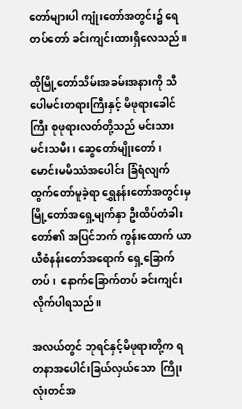တော်များပါ ကျုံးတော်အတွင်း၌ ရေတပ်တော် ခင်းကျင်းထားရှိလေသည်။

ထိုမြို့တော်သိမ်းအခမ်းအနားကို သီပေါမင်းတရားကြီးနှင့် မိဖုရားခေါင်ကြီး စုဖုရားလတ်တို့သည် မင်းသားမင်းသမီး၊ ဆွေတော်မျိုးတော်၊ မောင်းမမိဿံအပေါင်း ခြံရံလျက် ထွက်တော်မူခဲ့ရာ ရွှေနန်းတော်အတွင်းမှ မြို့တော်အရှေ့မျက်နှာ ဦးထိပ်တံခါးတော်၏ အပြင်ဘက် ကွန်းထောက် ယာယီစံနန်းတော်အရောက် ရှေ့ခြောက်တပ်၊  နောက်ခြောက်တပ် ခင်းကျင်းလိုက်ပါရသည်။

အလယ်တွင် ဘုရင်နှင့်မိဖုရားတို့က ရတနာအပေါင်းခြယ်လှယ်သော  ကြိုးလုံးတင်အ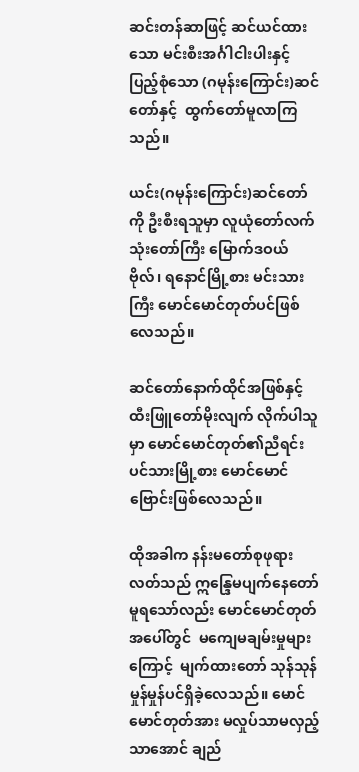ဆင်းတန်ဆာဖြင့် ဆင်ယင်ထားသော မင်းစီးအင်္ဂါငါးပါးနှင့် ပြည့်စုံသော (ဂမုန်းကြောင်း)ဆင်တော်နှင့်  ထွက်တော်မူလာကြသည်။

ယင်း(ဂမုန်းကြောင်း)ဆင်တော်ကို ဦးစီးရသူမှာ လူယုံတော်လက်သုံးတော်ကြီး မြောက်ဒဝယ်ဗိုလ်၊ ရနောင်မြို့စား မင်းသားကြီး မောင်မောင်တုတ်ပင်ဖြစ်လေသည်။

ဆင်တော်နောက်ထိုင်အဖြစ်နှင့် ထီးဖြူတော်မိုးလျက် လိုက်ပါသူမှာ မောင်မောင်တုတ်၏ညီရင်း ပင်သားမြို့စား မောင်မောင်ဗြောင်းဖြစ်လေသည်။

ထိုအခါက နန်းမတော်စုဖုရားလတ်သည် ဣန္ဒြေမပျက်နေတော်မူရသော်လည်း မောင်မောင်တုတ်အပေါ်တွင်  မကျေမချမ်းမှုများကြောင့်  မျက်ထားတော် သုန်သုန်မှုန်မှုန်ပင်ရှိခဲ့လေသည်။ မောင်မောင်တုတ်အား မလှုပ်သာမလှည့်သာအောင် ချည်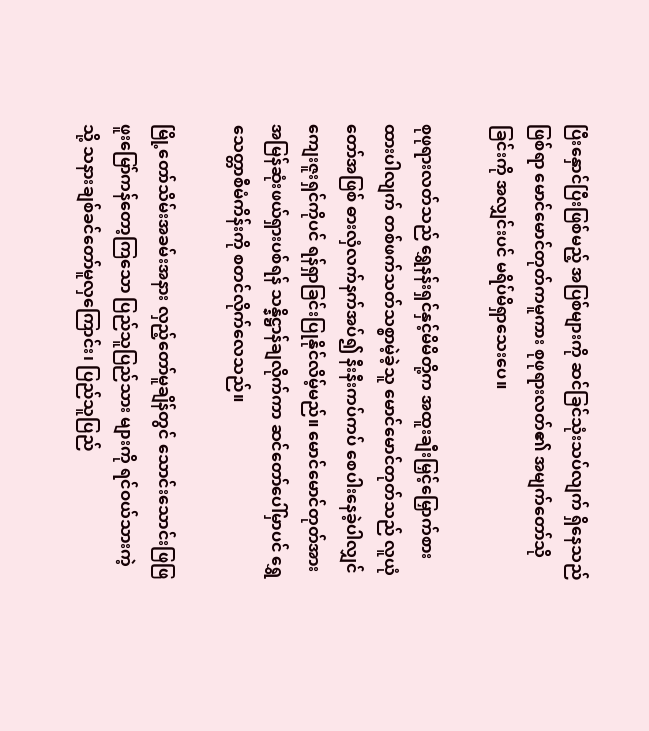ပြီးနှောင်ပြီးဖြစ်မည့် အပြစ်များကို ဆင်ခြင်သုံးသပ်လျက် ရှိနေသည်ဖြစ်ရာ မောင်မောင်တုတ်ကမူကား စုဖုရားလတ်၏ အမျက်တော်သိုခြင်းကို အလျှင်းပင် မရိပ်မိရှာသေးပေ။

စုဖုရားလတ်သည် ရွှေနန်းရှင်နှင့်မိမိတို့က အထူးချီးမြှင့်မြှောက်စားထားပါလျက် တစ်ဖက်သတ်သစ္စာမဲ့ခဲ့သူ မောင်မောင်တုတ်သည် လူယုံတော်အဖြစ် ဓားလှံလက်နက်အပ်၍ နီးနီးကပ်ကပ် စေပါးနေခဲ့ပါလျှင် ကျေးဇူးရှင်ကိုပင် ရန်ရှာခြင်းပြုနိုင်လိမ့်မည်။ မောင်မောင်တုတ်အား အမြန်ဆုံးဖယ်ရှားပစ်ရန် သန္နိဋ္ဌာန်ချလိုက်ကာ ဆင်တော်ပေါ်မှာပင် ရွှေသေတ္တာစီမံကိန်းကို စတင်လိုက်လေသည်။

မြို့တော်သိမ်းအခမ်းအနား လှည့်တော်မူချိန်တွင် သောင်းသောင်းဖြဖြ   ဖူးမြော်ကန်တော့ကြသော ပြည်သူပြည်သား များကို ရင်ဝယ်သားကဲ့သို့ သနားချစ်ခင်တော်မူလှကြောင်း၊ ပြည်သူပြည်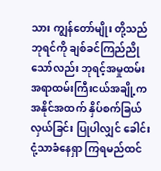သား ကျွန်တော်မျိုး တို့သည် ဘုရင်ကို ချစ်ခင်ကြည်ညိုသော်လည်း ဘုရင့်အမှုထမ်း အရာထမ်းကြီးငယ်အချို့က အနိုင်အထက် နှိပ်စက်ခြယ်လှယ်ခြင်း ပြုပါလျှင် ခေါင်းငုံ့သာခံနေရှာ ကြရမည်ထင်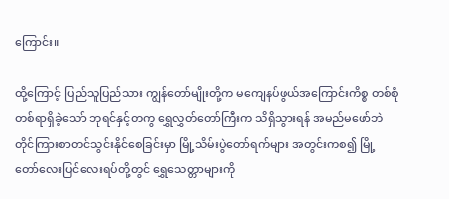ကြောင်း။

ထို့ကြောင့် ပြည်သူပြည်သား ကျွန်တော်မျိုးတို့က မကျေနပ်ဖွယ်အကြောင်းကိစ္စ တစ်စုံတစ်ရာရှိခဲ့သော် ဘုရင်နှင့်တကွ ရွှေလွှတ်တော်ကြီးက သိရှိသွားရန် အမည်မဖော်ဘဲ တိုင်ကြားစာတင်သွင်းနိုင်စေခြင်းမှာ မြို့သိမ်းပွဲတော်ရက်များ အတွင်းကစ၍ မြို့တော်လေးပြင်လေးရပ်တို့တွင် ရွှေသေတ္တာများကို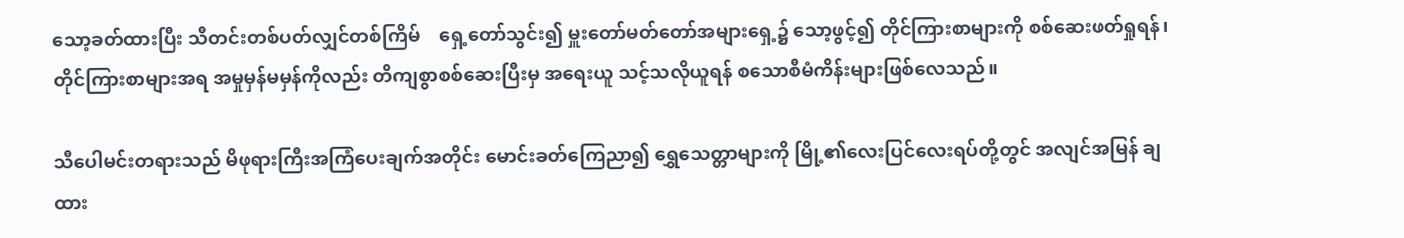သော့ခတ်ထားပြီး သီတင်းတစ်ပတ်လျှင်တစ်ကြိမ်    ရှေ့တော်သွင်း၍ မှူးတော်မတ်တော်အများရှေ့၌ သော့ဖွင့်၍ တိုင်ကြားစာများကို စစ်ဆေးဖတ်ရှုရန်၊ တိုင်ကြားစာများအရ အမှုမှန်မမှန်ကိုလည်း တိကျစွာစစ်ဆေးပြီးမှ အရေးယူ သင့်သလိုယူရန် စသောစီမံကိန်းများဖြစ်လေသည်။

သီပေါမင်းတရားသည် မိဖုရားကြီးအကြံပေးချက်အတိုင်း မောင်းခတ်ကြေညာ၍ ရွှေသေတ္တာများကို မြို့၏လေးပြင်လေးရပ်တို့တွင် အလျင်အမြန် ချထား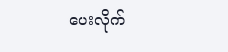ပေးလိုက်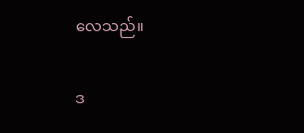လေသည်။

ဒ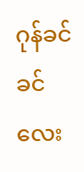ဂုန်ခင်ခင်လေး